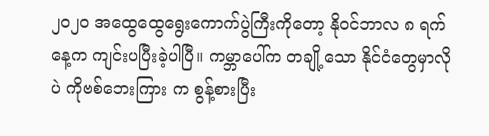၂၀၂၀ အထွေထွေရွေးကောက်ပွဲကြီးကိုတော့ နိုဝင်ဘာလ ၈ ရက်နေ့က ကျင်းပပြီးခဲ့ပါပြီ။ ကမ္ဘာပေါ်က တချို့သော နိုင်ငံတွေမှာလိုပဲ ကိုဗစ်ဘေးကြား က စွန့်စားပြီး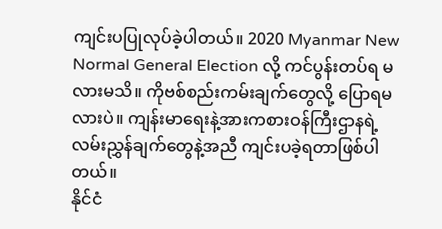ကျင်းပပြုလုပ်ခဲ့ပါတယ်။ 2020 Myanmar New Normal General Election လို့ ကင်ပွန်းတပ်ရ မလားမသိ။ ကိုဗစ်စည်းကမ်းချက်တွေလို့ ပြောရမလားပဲ။ ကျန်းမာရေးနဲ့အားကစားဝန်ကြီးဌာနရဲ့ လမ်းညွှန်ချက်တွေနဲ့အညီ ကျင်းပခဲ့ရတာဖြစ်ပါတယ်။
နိုင်ငံ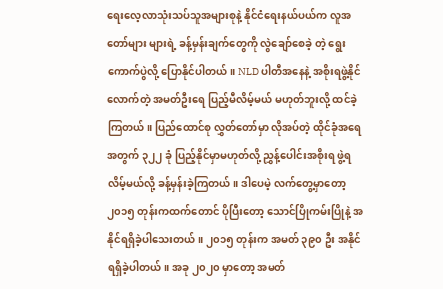ရေးလေ့လာသုံးသပ်သူအများစုနဲ့ နိုင်ငံရေးနယ်ပယ်က လူအတော်များ များရဲ့ ခန့်မှန်းချက်တွေကို လွဲချော်စေခဲ့ တဲ့ ရွေးကောက်ပွဲလို့ ပြောနိုင်ပါတယ်။ NLD ပါတီအနေနဲ့ အစိုးရဖွဲ့နိုင်လောက်တဲ့ အမတ်ဦးရေ ပြည့်မီလိမ့်မယ် မဟုတ်ဘူးလို့ ထင်ခဲ့ကြတယ်။ ပြည်ထောင်စု လွှတ်တော်မှာ လိုအပ်တဲ့ ထိုင်ခုံအရေအတွက် ၃၂၂ ခုံ ပြည့်နိုင်မှာမဟုတ်လို့ ညွှန့်ပေါင်းအစိုးရ ဖွဲ့ရလိမ့်မယ်လို့ ခန့်မှန်းခဲ့ကြတယ်။ ဒါပေမဲ့ လက်တွေ့မှာတော့ ၂၀၁၅ တုန်းကထက်တောင် ပိုပြီးတော့ သောင်ပြိုကမ်းပြိုနဲ့ အနိုင်ရရှိခဲ့ပါသေးတယ်။ ၂၀၁၅ တုန်းက အမတ် ၃၉၀ ဦး အနိုင်ရရှိခဲ့ပါတယ်။ အခု ၂၀၂၀ မှာတော့ အမတ်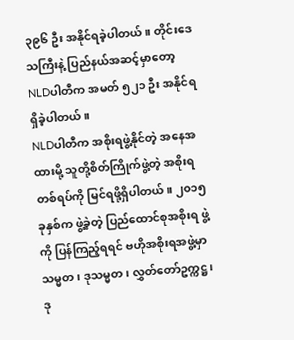၃၉၆ ဦး အနိုင်ရခဲ့ပါတယ်။ တိုင်းဒေသကြီးနဲ့ ပြည်နယ်အဆင့်မှာတော့ NLDပါတီက အမတ် ၅၂၁ ဦး အနိုင်ရရှိခဲ့ပါတယ်။
NLDပါတီက အစိုးရဖွဲ့နိုင်တဲ့ အနေအထားမို့ သူတို့စိတ်ကြိုက်ဖွဲ့တဲ့ အစိုးရတစ်ရပ်ကို မြင်ရဖို့ရှိပါတယ်။ ၂၀၁၅ ခုနှစ်က ဖွဲ့ခဲ့တဲ့ ပြည်ထောင်စုအစိုးရ ဖွဲ့ကို ပြန်ကြည့်ရရင် ဗဟိုအစိုးရအဖွဲ့မှာ သမ္မတ၊ ဒုသမ္မတ၊ လွှတ်တော်ဥက္ကဋ္ဌ၊ ဒု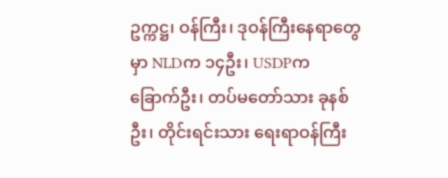ဥက္ကဋ္ဌ၊ ဝန်ကြီး၊ ဒုဝန်ကြီးနေရာတွေမှာ NLDက ၁၄ဦး၊ USDPက ခြောက်ဦး၊ တပ်မတော်သား ခုနစ်ဦး၊ တိုင်းရင်းသား ရေးရာဝန်ကြီး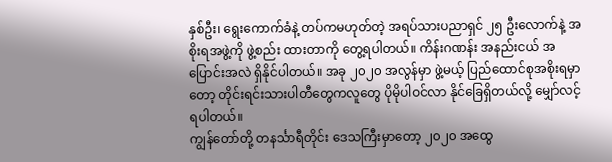နှစ်ဦး၊ ရွေးကောက်ခံနဲ့ တပ်ကမဟုတ်တဲ့ အရပ်သားပညာရှင် ၂၅ ဦးလောက်နဲ့ အစိုးရအဖွဲ့ကို ဖွဲ့စည်း ထားတာကို တွေ့ရပါတယ်။ ကိန်းဂဏန်း အနည်းငယ် အပြောင်းအလဲ ရှိနိုင်ပါတယ်။ အခု ၂၀၂၀ အလွန်မှာ ဖွဲ့မယ့် ပြည်ထောင်စုအစိုးရမှာတော့ တိုင်းရင်းသားပါတီတွေကလူတွေ ပိုမိုပါဝင်လာ နိုင်ခြေရှိတယ်လို့ မျှော်လင့်ရပါတယ်။
ကျွန်တော်တို့ တနင်္သာရီတိုင်း ဒေသကြီးမှာတော့ ၂၀၂၀ အထွေ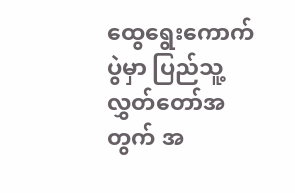ထွေရွေးကောက်ပွဲမှာ ပြည်သူ့လွှတ်တော်အတွက် အ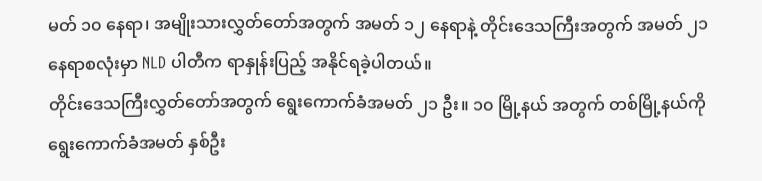မတ် ၁၀ နေရာ၊ အမျိုးသားလွှတ်တော်အတွက် အမတ် ၁၂ နေရာနဲ့ တိုင်းဒေသကြီးအတွက် အမတ် ၂၁ နေရာစလုံးမှာ NLD ပါတီက ရာနှုန်းပြည့် အနိုင်ရခဲ့ပါတယ်။
တိုင်းဒေသကြီးလွှတ်တော်အတွက် ရွေးကောက်ခံအမတ် ၂၁ ဦး။ ၁၀ မြို့နယ် အတွက် တစ်မြို့နယ်ကို ရွေးကောက်ခံအမတ် နှစ်ဦး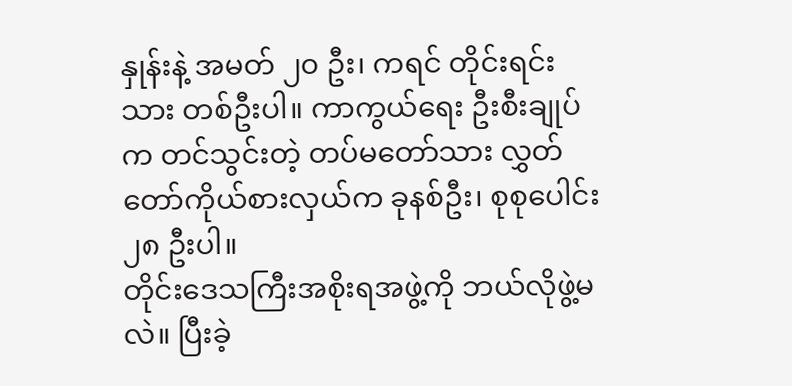နှုန်းနဲ့ အမတ် ၂၀ ဦး၊ ကရင် တိုင်းရင်းသား တစ်ဦးပါ။ ကာကွယ်ရေး ဦးစီးချုပ်က တင်သွင်းတဲ့ တပ်မတော်သား လွှတ်တော်ကိုယ်စားလှယ်က ခုနစ်ဦး၊ စုစုပေါင်း ၂၈ ဦးပါ။
တိုင်းဒေသကြီးအစိုးရအဖွဲ့ကို ဘယ်လိုဖွဲ့မလဲ။ ပြီးခဲ့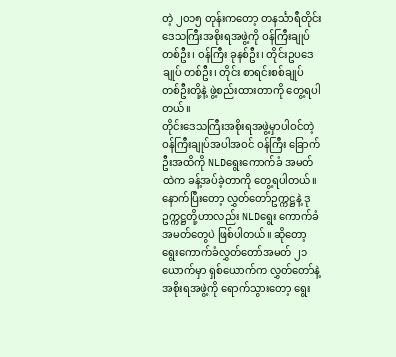တဲ့ ၂၀၁၅ တုန်းကတော့ တနင်္သာရီတိုင်းဒေသကြီးအစိုးရအဖွဲ့ကို ဝန်ကြီးချုပ် တစ်ဦး၊ ဝန်ကြီး ခုနစ်ဦး၊ တိုင်းဥပဒေချုပ် တစ်ဦး၊ တိုင်း စာရင်းစစ်ချုပ် တစ်ဦးတို့နဲ့ ဖွဲ့စည်းထားတာကို တွေ့ရပါတယ်။
တိုင်းဒေသကြီးအစိုးရအဖွဲ့မှာပါဝင်တဲ့ ဝန်ကြီးချုပ်အပါအဝင် ဝန်ကြီး ခြောက်ဦးအထိကို NLDရွေးကောက်ခံ အမတ်ထဲက ခန့်အပ်ခဲ့တာကို တွေ့ရပါတယ်။ နောက်ပြီးတော့ လွှတ်တော်ဥက္ကဋ္ဌနဲ့ ဒုဥက္ကဋ္ဌတို့ဟာလည်း NLDရွေး ကောက်ခံအမတ်တွေပဲ ဖြစ်ပါတယ်။ ဆိုတော့ ရွေးကောက်ခံလွှတ်တော်အမတ် ၂၁ ယောက်မှာ ရှစ်ယောက်က လွှတ်တော်နဲ့ အစိုးရအဖွဲ့ကို ရောက်သွားတော့ ရွေး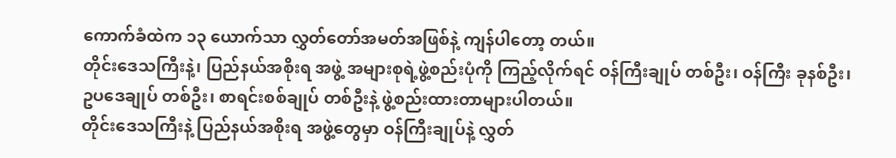ကောက်ခံထဲက ၁၃ ယောက်သာ လွှတ်တော်အမတ်အဖြစ်နဲ့ ကျန်ပါတော့ တယ်။
တိုင်းဒေသကြီးနဲ့၊ ပြည်နယ်အစိုးရ အဖွဲ့ အများစုရဲ့ဖွဲ့စည်းပုံကို ကြည့်လိုက်ရင် ဝန်ကြီးချုပ် တစ်ဦး၊ ဝန်ကြီး ခုနစ်ဦး၊ ဥပဒေချုပ် တစ်ဦး၊ စာရင်းစစ်ချုပ် တစ်ဦးနဲ့ ဖွဲ့စည်းထားတာများပါတယ်။
တိုင်းဒေသကြီးနဲ့ ပြည်နယ်အစိုးရ အဖွဲ့တွေမှာ ဝန်ကြီးချုပ်နဲ့ လွှတ်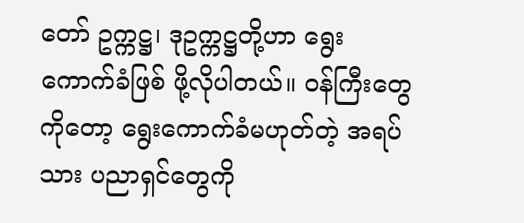တော် ဥက္ကဋ္ဌ၊ ဒုဥက္ကဋ္ဌတို့ဟာ ရွေးကောက်ခံဖြစ် ဖို့လိုပါတယ်။ ဝန်ကြီးတွေကိုတော့ ရွေးကောက်ခံမဟုတ်တဲ့ အရပ်သား ပညာရှင်တွေကို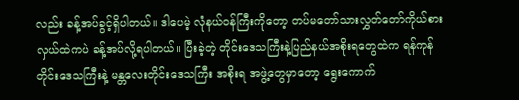လည်း ခန့်အပ်ခွင့်ရှိပါတယ်။ ဒါပေမဲ့ လုံနယ်ဝန်ကြီးကိုတော့ တပ်မတော်သားလွှတ်တော်ကိုယ်စား လှယ်ထဲကပဲ ခန့်အပ်လို့ရပါတယ်။ ပြီးခဲ့တဲ့ တိုင်းဒေသကြီးနဲ့ပြည်နယ်အစိုးရတွေထဲက ရန်ကုန်တိုင်းဒေသကြီးနဲ့ မန္တလေးတိုင်းဒေသကြီး အစိုးရ အဖွဲ့တွေမှာတော့ ရွေးကောက်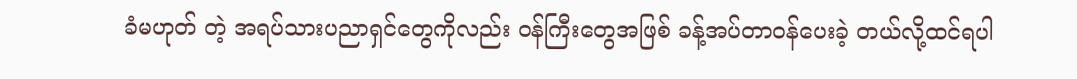ခံမဟုတ် တဲ့ အရပ်သားပညာရှင်တွေကိုလည်း ဝန်ကြီးတွေအဖြစ် ခန့်အပ်တာဝန်ပေးခဲ့ တယ်လို့ထင်ရပါ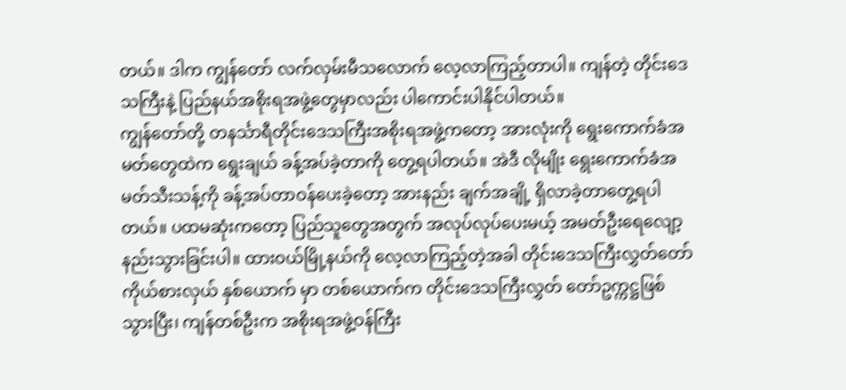တယ်။ ဒါက ကျွန်တော် လက်လှမ်းမီသလောက် လေ့လာကြည့်တာပါ။ ကျန်တဲ့ တိုင်းဒေသကြီးနဲ့ ပြည်နယ်အစိုးရအဖွဲ့တွေမှာလည်း ပါကောင်းပါနိုင်ပါတယ်။
ကျွန်တော်တို့ တနင်္သာရီတိုင်းဒေသကြီးအစိုးရအဖွဲ့ကတော့ အားလုံးကို ရွေးကောက်ခံအမတ်တွေထဲက ရွေးချယ် ခန့်အပ်ခဲ့တာကို တွေ့ရပါတယ်။ အဲဒီ လိုမျိုး ရွေးကောက်ခံအမတ်သီးသန့်ကို ခန့်အပ်တာဝန်ပေးခဲ့တော့ အားနည်း ချက်အချို့ ရှိလာခဲ့တာတွေ့ရပါတယ်။ ပထမဆုံးကတော့ ပြည်သူတွေအတွက် အလုပ်လုပ်ပေးမယ့် အမတ်ဦးရေလျော့ နည်းသွားခြင်းပါ။ ထားဝယ်မြို့နယ်ကို လေ့လာကြည့်တဲ့အခါ တိုင်းဒေသကြီးလွှတ်တော်ကိုယ်စားလှယ် နှစ်ယောက် မှာ တစ်ယောက်က တိုင်းဒေသကြီးလွှတ် တော်ဥက္ကဋ္ဌဖြစ်သွားပြီး၊ ကျန်တစ်ဦးက အစိုးရအဖွဲ့ဝန်ကြီး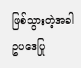ဖြစ်သွားတဲ့အခါ ဥပဒေပြု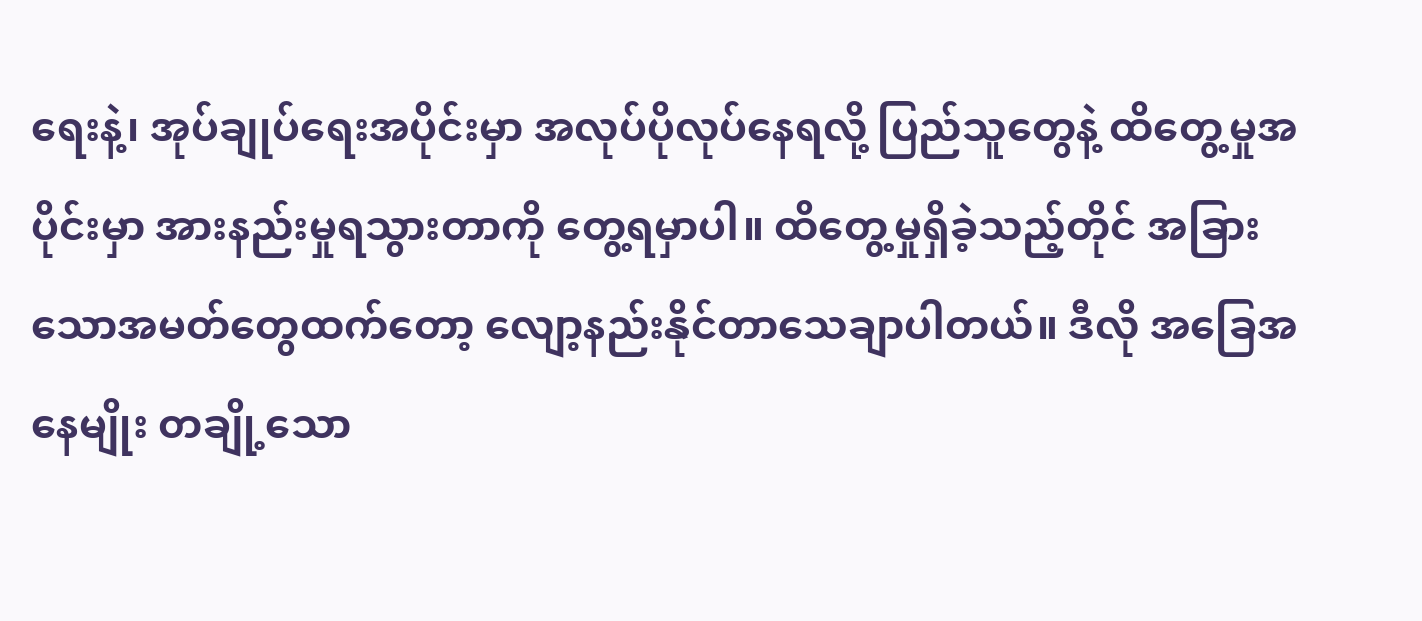ရေးနဲ့၊ အုပ်ချုပ်ရေးအပိုင်းမှာ အလုပ်ပိုလုပ်နေရလို့ ပြည်သူတွေနဲ့ ထိတွေ့မှုအပိုင်းမှာ အားနည်းမှုရသွားတာကို တွေ့ရမှာပါ။ ထိတွေ့မှုရှိခဲ့သည့်တိုင် အခြားသောအမတ်တွေထက်တော့ လျော့နည်းနိုင်တာသေချာပါတယ်။ ဒီလို အခြေအနေမျိုး တချို့သော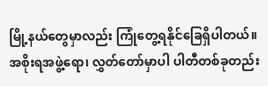မြို့နယ်တွေမှာလည်း ကြုံတွေ့ရနိုင်ခြေရှိပါတယ်။
အစိုးရအဖွဲ့ရော၊ လွှတ်တော်မှာပါ ပါတီတစ်ခုတည်း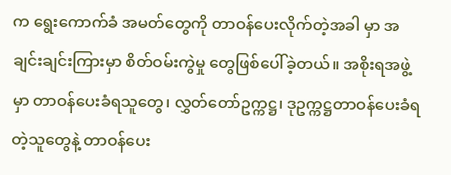က ရွေးကောက်ခံ အမတ်တွေကို တာဝန်ပေးလိုက်တဲ့အခါ မှာ အချင်းချင်းကြားမှာ စိတ်ဝမ်းကွဲမှု တွေဖြစ်ပေါ်ခဲ့တယ်။ အစိုးရအဖွဲ့မှာ တာဝန်ပေးခံရသူတွေ၊ လွှတ်တော်ဥက္ကဋ္ဌ၊ ဒုဥက္ကဋ္ဌတာဝန်ပေးခံရတဲ့သူတွေနဲ့ တာဝန်ပေး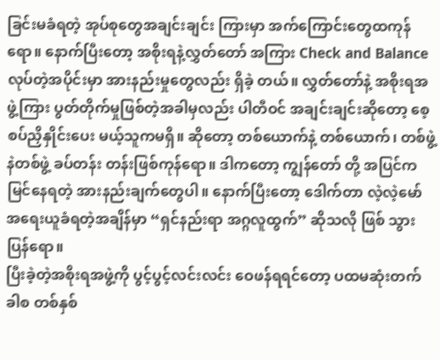ခြင်းမခံရတဲ့ အုပ်စုတွေအချင်းချင်း ကြားမှာ အက်ကြောင်းတွေထကုန်ရော။ နောက်ပြီးတော့ အစိုးရနဲ့လွှတ်တော် အကြား Check and Balance လုပ်တဲ့အပိုင်းမှာ အားနည်းမှုတွေလည်း ရှိခဲ့ တယ်။ လွှတ်တော်နဲ့ အစိုးရအဖွဲ့ကြား ပွတ်တိုက်မှုဖြစ်တဲ့အခါမှလည်း ပါတီဝင် အချင်းချင်းဆိုတော့ စေ့စပ်ညှိနှိုင်းပေး မယ့်သူကမရှိ။ ဆိုတော့ တစ်ယောက်နဲ့ တစ်ယောက်၊ တစ်ဖွဲ့နဲတစ်ဖွဲ့ ခပ်တန်း တန်းဖြစ်ကုန်ရော။ ဒါကတော့ ကျွန်တော် တို့ အပြင်က မြင်နေရတဲ့ အားနည်းချက်တွေပါ။ နောက်ပြီးတော့ ဒေါက်တာ လဲ့လဲ့မော် အရေးယူခံရတဲ့အချိန်မှာ “ရှင်နည်းရာ အဂ္ဂလူထွက်” ဆိုသလို ဖြစ် သွားပြန်ရော။
ပြီးခဲ့တဲ့အစိုးရအဖွဲ့ကို ပွင့်ပွင့်လင်းလင်း ဝေဖန်ရရင်တော့ ပထမဆုံးတက်ခါစ တစ်နှစ်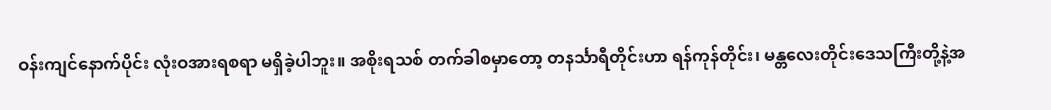ဝန်းကျင်နောက်ပိုင်း လုံးဝအားရစရာ မရှိခဲ့ပါဘူး။ အစိုးရသစ် တက်ခါစမှာတော့ တနင်္သာရီတိုင်းဟာ ရန်ကုန်တိုင်း၊ မန္တလေးတိုင်းဒေသကြီးတို့နဲ့အ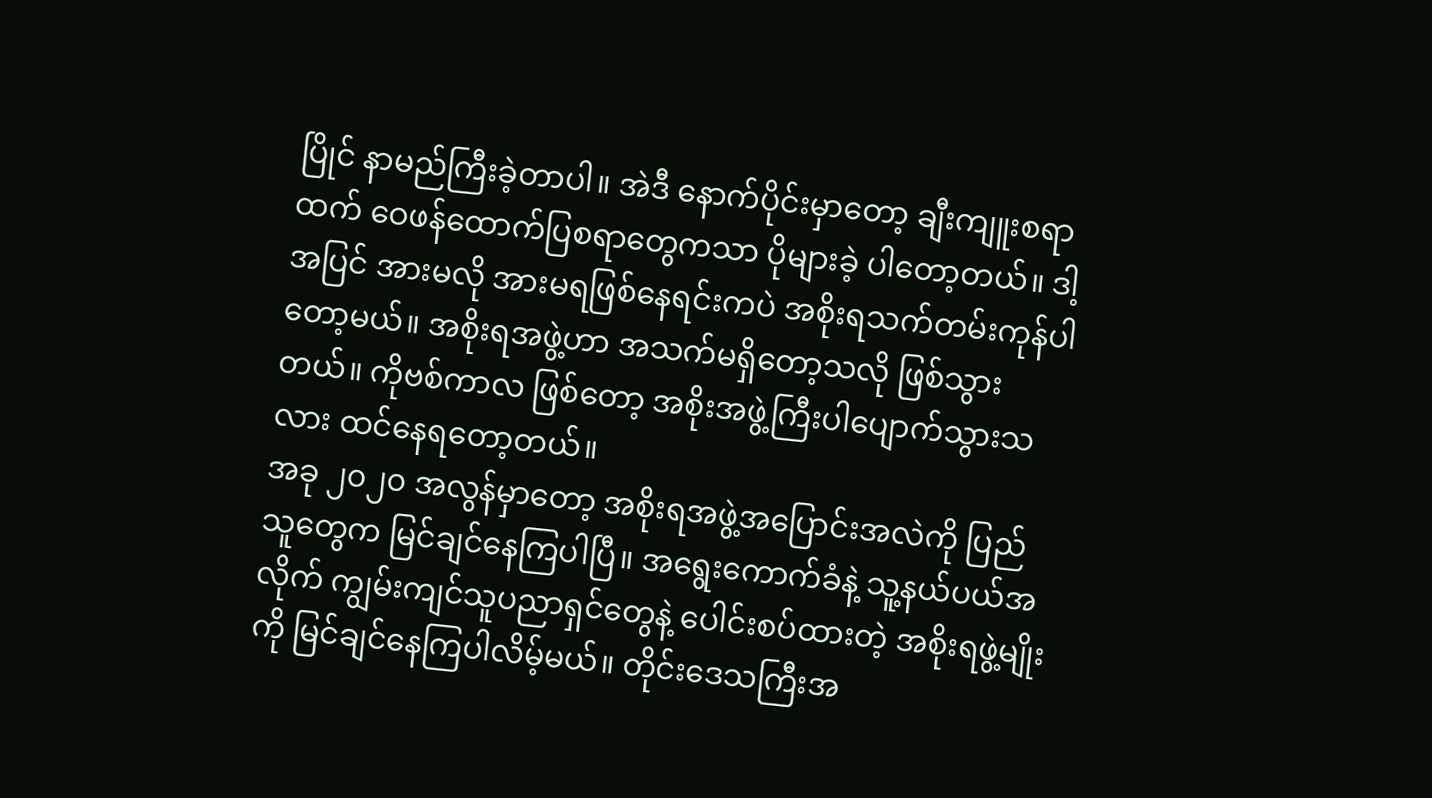ပြိုင် နာမည်ကြီးခဲ့တာပါ။ အဲဒီ နောက်ပိုင်းမှာတော့ ချီးကျူးစရာထက် ဝေဖန်ထောက်ပြစရာတွေကသာ ပိုများခဲ့ ပါတော့တယ်။ ဒါ့အပြင် အားမလို အားမရဖြစ်နေရင်းကပဲ အစိုးရသက်တမ်းကုန်ပါတော့မယ်။ အစိုးရအဖွဲ့ဟာ အသက်မရှိတော့သလို ဖြစ်သွားတယ်။ ကိုဗစ်ကာလ ဖြစ်တော့ အစိုးအဖွဲ့ကြီးပါပျောက်သွားသလား ထင်နေရတော့တယ်။
အခု ၂၀၂၀ အလွန်မှာတော့ အစိုးရအဖွဲ့အပြောင်းအလဲကို ပြည်သူတွေက မြင်ချင်နေကြပါပြီ။ အရွေးကောက်ခံနဲ့ သူ့နယ်ပယ်အလိုက် ကျွမ်းကျင်သူပညာရှင်တွေနဲ့ ပေါင်းစပ်ထားတဲ့ အစိုးရဖွဲ့မျိုးကို မြင်ချင်နေကြပါလိမ့်မယ်။ တိုင်းဒေသကြီးအ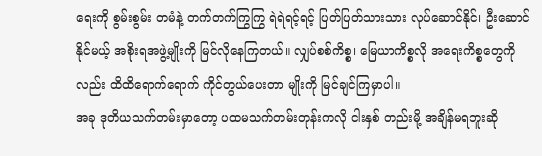ရေးကို စွမ်းစွမ်း တမံနဲ့ တက်တက်ကြွကြွ ရဲရဲရင့်ရင့် ပြတ်ပြတ်သားသား လုပ်ဆောင်နိုင်၊ ဦးဆောင်နိုင်မယ့် အစိုးရအဖွဲ့မျိုးကို မြင်လိုနေကြတယ်။ လျှပ်စစ်ကိစ္စ၊ မြေယာကိစ္စလို အရေးကိစ္စတွေကိုလည်း ထိထိရောက်ရောက် ကိုင်တွယ်ပေးတာ မျိုးကို မြင်ချင်ကြမှာပါ။
အခု ဒုတိယသက်တမ်းမှာတော့ ပထမသက်တမ်းတုန်းကလို ငါးနှစ် တည်းမို့ အချိန်မရဘူးဆို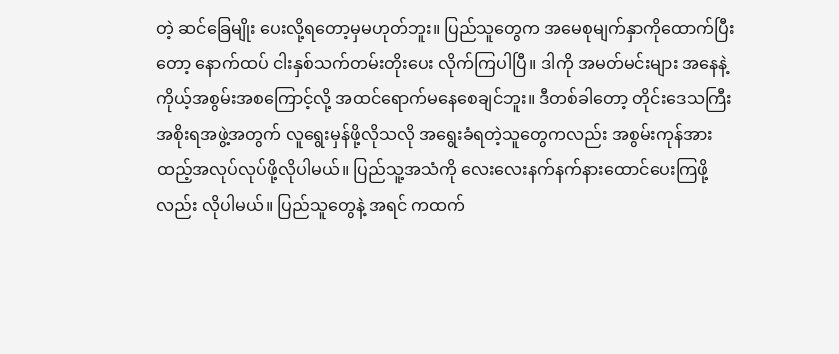တဲ့ ဆင်ခြေမျိုး ပေးလို့ရတော့မှမဟုတ်ဘူး။ ပြည်သူတွေက အမေစုမျက်နှာကိုထောက်ပြီးတော့ နောက်ထပ် ငါးနှစ်သက်တမ်းတိုးပေး လိုက်ကြပါပြီ။ ဒါကို အမတ်မင်းများ အနေနဲ့ ကိုယ့်အစွမ်းအစကြောင့်လို့ အထင်ရောက်မနေစေချင်ဘူး။ ဒီတစ်ခါတော့ တိုင်းဒေသကြီးအစိုးရအဖွဲ့အတွက် လူရွေးမှန်ဖို့လိုသလို အရွေးခံရတဲ့သူတွေကလည်း အစွမ်းကုန်အားထည့်အလုပ်လုပ်ဖို့လိုပါမယ်။ ပြည်သူ့အသံကို လေးလေးနက်နက်နားထောင်ပေးကြဖို့ လည်း လိုပါမယ်။ ပြည်သူတွေနဲ့ အရင် ကထက်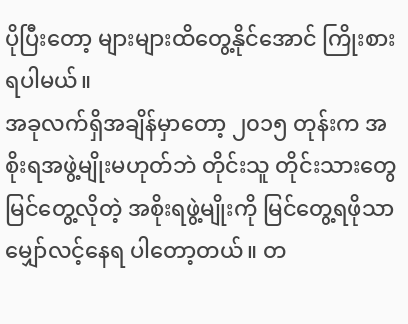ပိုပြီးတော့ များများထိတွေ့နိုင်အောင် ကြိုးစားရပါမယ်။
အခုလက်ရှိအချိန်မှာတော့ ၂၀၁၅ တုန်းက အစိုးရအဖွဲ့မျိုးမဟုတ်ဘဲ တိုင်းသူ တိုင်းသားတွေ မြင်တွေ့လိုတဲ့ အစိုးရဖွဲ့မျိုးကို မြင်တွေ့ရဖိုသာ မျှော်လင့်နေရ ပါတော့တယ်။ တ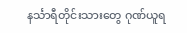နင်္သာရီတိုင်းသားတွေ ဂုဏ်ယူရ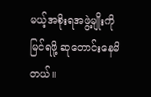မယ့်အစိုးရအဖွဲ့မျိုးကို မြင်ရဖို့ ဆုတောင်းနေမိတယ်။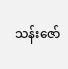သန်းဇော်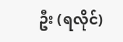ဦး (ရလိုင်)